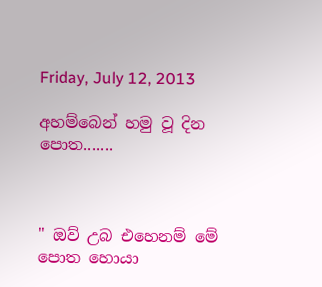Friday, July 12, 2013

අහම්බෙන් හමු වූ දින පොත.......



" ඔව් උබ එහෙනම් මේ පොත හොයා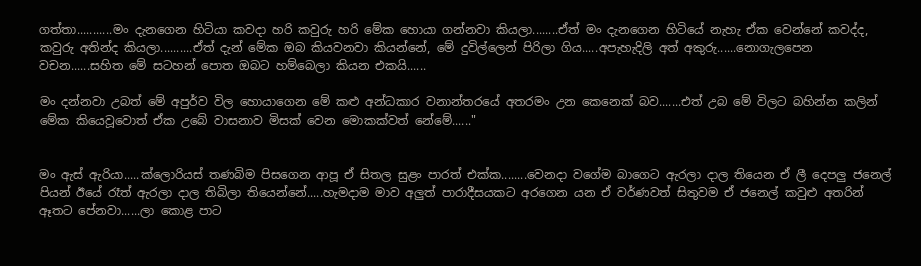ගත්තා...........මං දැනගෙන හිටියා කවදා හරි කවුරු හරි මේක හොයා ගන්නවා කියලා........ඒත් මං දැනගෙන හිටියේ නැහැ ඒක වෙන්නේ කවද්ද, කවුරු අතින්ද කියලා..........ඒත් දැන් මේක ඔබ කියවනවා කියන්නේ, මේ දුවිල්ලෙන් පිරිලා ගිය.....අපැහැදිලි අත් අකුරු......නොගැලපෙන වචන......සහිත මේ සටහන් පොත ඔබට හම්බෙලා කියන එකයි......

මං දන්නවා උබත් මේ අපුර්ව විල හොයාගෙන මේ කළු අන්ධකාර වනාන්තරයේ අතරමං උන කෙනෙක් බව.......එත් උබ මේ විලට බහින්න කලින් මේක කියෙවූවොත් ඒක උබේ වාසනාව මිසක් වෙන මොකක්වත් නේමේ......"


මං ඇස් ඇරියා.....ක්ලොරියස් තණබිම පිසගෙන ආපූ ඒ සිතල සුළං පාරත් එක්ක........වෙනදා වගේම බාගෙට ඇරලා දාල තියෙන ඒ ලී දෙපලු ජනෙල් පියන් ඊයේ රෑත් ඇරලා දාල තිබිලා තියෙන්නේ.....හැමදාම මාව අලුත් පාරාදීසයකට අරගෙන යන ඒ වර්ණවත් සිතුවම ඒ ජනෙල් කවුළු අතරින් ඈතට පේනවා......ලා කොළ පාට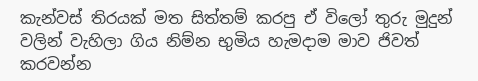කැන්වස් තිරයක් මත සිත්තම් කරපු ඒ විලෝ තුරු මුදුන් වලින් වැහිලා ගිය නිම්න භුමිය හැමදාම මාව ජිවත් කරවන්න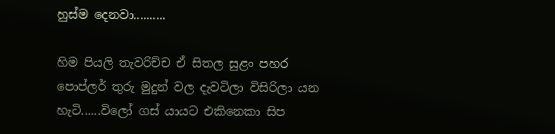හුස්ම දෙනවා..........

හිම පියලි තැවරිච්ච ඒ සිතල සුළං පහර පොප්ලර් තුරු මුදුන් වල දැවටිලා විසිරිලා යන හැටි......විලෝ ගස් යායට එකිනෙකා සිප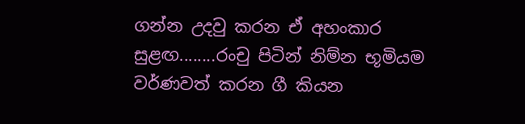ගන්න උදවු කරන ඒ අහංකාර සුළඟ........රංචු පිටින් නිම්න භූමියම වර්ණවත් කරන ගී කියන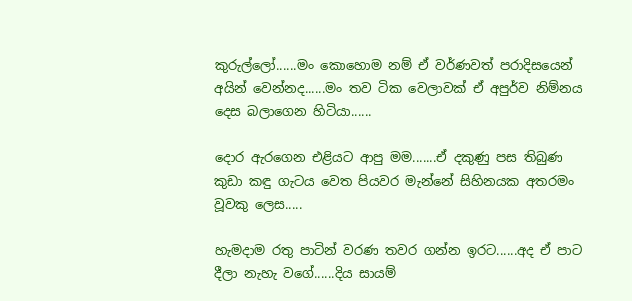කුරුල්ලෝ......මං කොහොම නම් ඒ වර්ණවත් පරාදිසයෙන් අයින් වෙන්නද......මං තව ටික වෙලාවක් ඒ අපුර්ව නිම්නය දෙස බලාගෙන හිටියා......

දොර ඇරගෙන එළියට ආපු මම.......ඒ දකුණු පස තිබුණ කුඩා කඳු ගැටය වෙත පියවර මැන්නේ සිහිනයක අතරමං වූවකු ලෙස.....

හැමදාම රතු පාටින් වරණ තවර ගන්න ඉරට......අද ඒ පාට දීලා නැහැ වගේ......දිය සායම්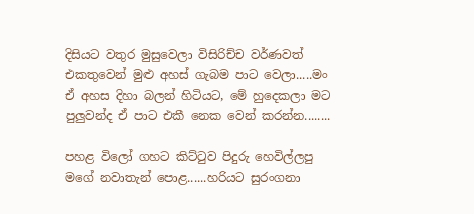දිසියට වතුර මුසුවෙලා විසිරිච්ච වර්ණවත් එකතුවෙන් මුළු අහස් ගැබම පාට වෙලා.....මං ඒ අහස දිහා බලන් හිටියට, මේ හුදෙකලා මට පුලුවන්ද ඒ පාට එකී නෙක වෙන් කරන්න........

පහළ විලෝ ගහට කිට්ටුව පිදුරු හෙවිල්ලපු මගේ නවාතැන් පොළ......හරියට සුරංගනා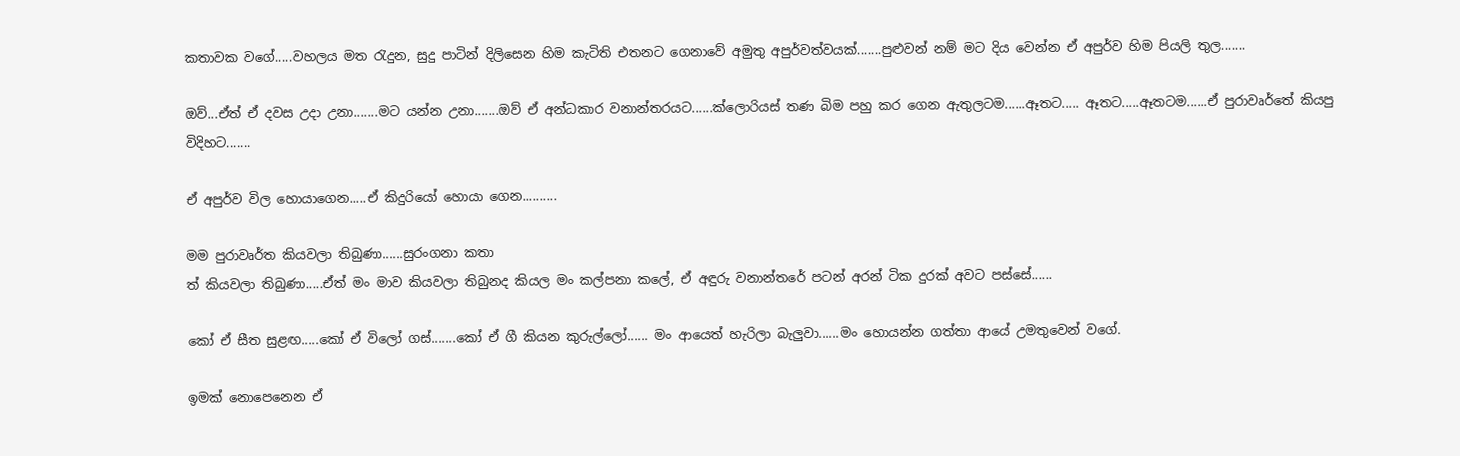කතාවක වගේ.....වහලය මත රැදුන, සුදු පාටින් දිලිසෙන හිම කැටිති එතනට ගෙනාවේ අමුතු අපුර්වත්වයක්.......පුළුවන් නම් මට දිය වෙන්න ඒ අපුර්ව හිම පියලි තුල.......

ඔව්‍...ඒත් ඒ දවස උදා උනා.......මට යන්න උනා.......ඔව්‍ ඒ අන්ධකාර වනාන්තරයට......ක්ලොරියස් තණ බිම පහු කර ගෙන ඇතුලටම......ඈතට..... ඈතට.....ඈතටම......ඒ පුරාවෘර්තේ කියපු විදිහට.......

ඒ අපුර්ව විල හොයාගෙන.....ඒ කිදුරියෝ හොයා ගෙන..........

මම පුරාවෘර්ත කියවලා තිබුණා......සුරංගනා කතා
ත් කියවලා තිබුණා.....ඒත් මං මාව කියවලා තිබුනද කියල මං කල්පනා කලේ, ඒ අඳුරු වනාන්තරේ පටන් අරන් ටික දුරක් අවට පස්සේ......

කෝ ඒ සීත සුළඟ.....කෝ ඒ විලෝ ගස්.......කෝ ඒ ගී කියන කුරුල්ලෝ...... මං ආයෙත් හැරිලා බැලුවා......මං හොයන්න ගත්තා ආයේ උමතුවෙන් වගේ.

ඉමක් නොපෙනෙන ඒ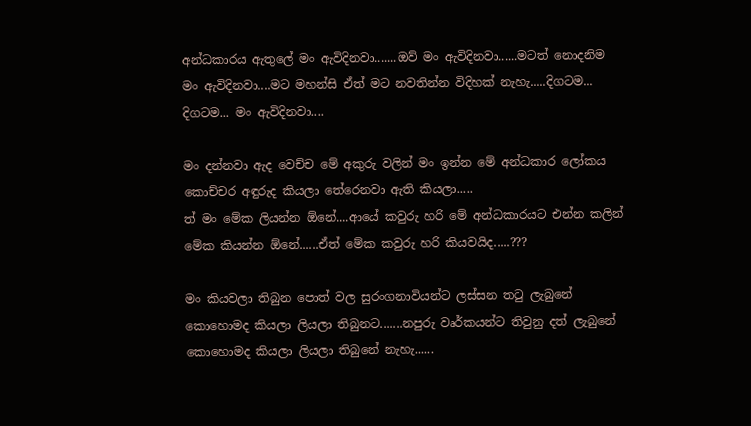අන්ධකාරය ඇතුලේ මං ඇවිදිනවා.......ඔව් මං ඇවිදිනවා......මටත් නොදනිම මං ඇවිදිනවා....මට මහන්සි ඒත් මට නවතින්න විදිහක් නැහැ.....දිගටම... දිගටම... මං ඇවිදිනවා....

මං දන්නවා ඇද වෙච්ච මේ අකුරු වලින් මං ඉන්න මේ අන්ධකාර ලෝකය කොච්චර අඳුරුද කියලා තේරෙනවා ඇති කියලා.....
ත් මං මේක ලියන්න ඕනේ....ආයේ කවුරු හරි මේ අන්ධකාරයට එන්න කලින් මේක කියන්න ඕනේ......ඒත් මේක කවුරු හරි කියවයිද.....???

මං කියවලා තිබුන පොත් වල සුරංගනාවියන්ට ලස්සන තටු ලැබුනේ කොහොමද කියලා ලියලා තිබුනට.......නපුරු වෘර්කයන්ට තිවුනු දත් ලැබුනේ කොහොමද කියලා ලියලා තිබුනේ නැහැ......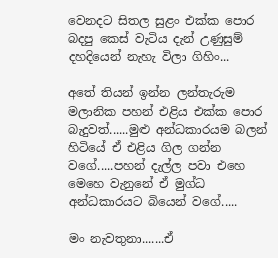වෙනදට සිතල සුළං එක්ක පොර බදපු කෙස් වැටිය දැන් උණුසුම් දහදියෙන් නැහැ විලා ගිහිං...

අතේ තියන් ඉන්න ලන්තැරුම මලානික පහන් එළිය එක්ක පොර බැදුවත්......මුළු අන්ධකාරයම බලන් හිටියේ ඒ එළිය ගිල ගන්න වගේ.....පහන් දැල්ල පවා එහෙ මෙහෙ වැනුනේ ඒ මුග්ධ අන්ධකාරයට බියෙන් වගේ.....

මං නැවතුනා.......ඒ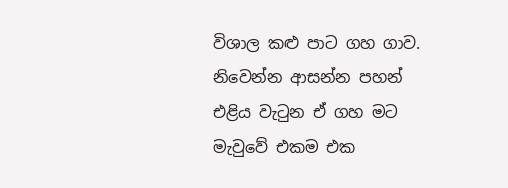විශාල කළු පාට ගහ ගාව. නිවෙන්න ආසන්න පහන් එළිය වැටුන ඒ ගහ මට මැවුවේ එකම එක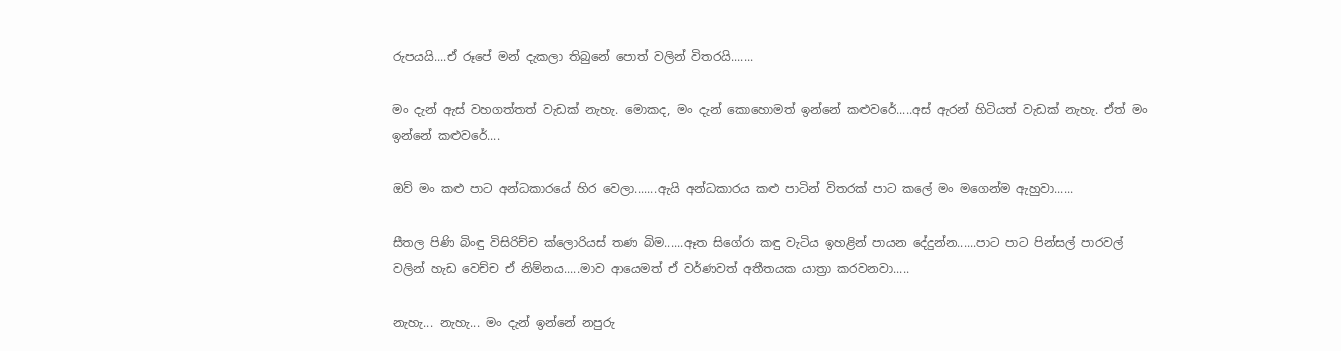රුපයයි....ඒ රූපේ මන් දැකලා තිබුනේ පොත් වලින් විතරයි.......

මං දැන් ඇස් වහගත්තත් වැඩක් නැහැ. මොකද, මං දැන් කොහොමත් ඉන්නේ කළුවරේ.....අස් ඇරන් හිටියත් වැඩක් නැහැ. ඒත් මං ඉන්නේ කළුවරේ....

ඔව් මං කළු පාට අන්ධකාරයේ හිර වෙලා.......ඇයි අන්ධකාරය කළු පාටින් විතරක් පාට කලේ මං මගෙන්ම ඇහුවා......

සීතල පිණි බිංඳු විසිරිච්ච ක්ලොරියස් තණ බිම......ඈත සිගේරා කඳු වැටිය ඉහළින් පායන දේදුන්න......පාට පාට පින්සල් පාරවල් වලින් හැඩ වෙච්ච ඒ නිම්නය.....මාව ආයෙමත් ඒ වර්ණවත් අතීතයක යාත්‍රා කරවනවා.....

නැහැ... නැහැ... මං දැන් ඉන්නේ නපුරු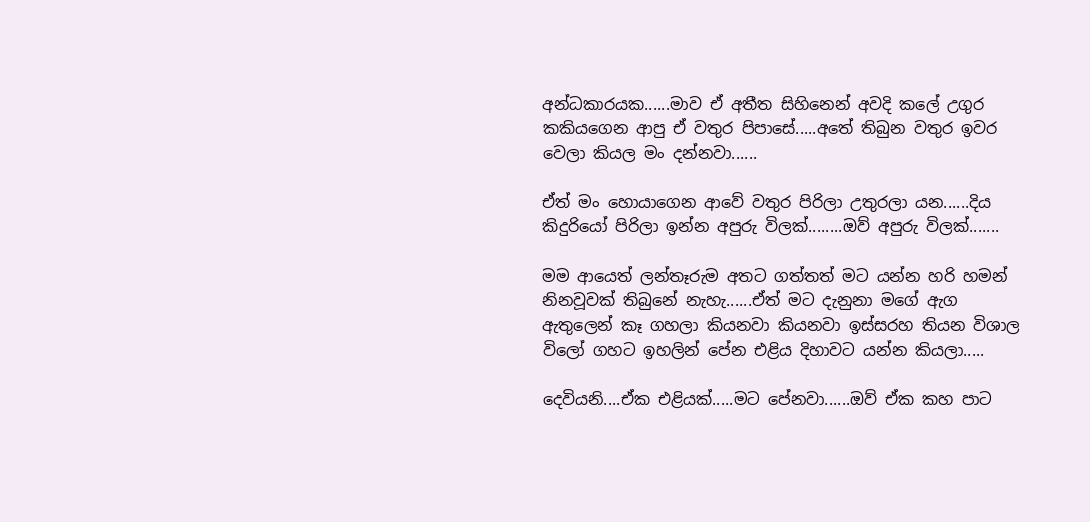අන්ධකාරයක......මාව ඒ අතීත සිහිනෙන් අවදි කලේ උගුර කකියගෙන ආපු ඒ වතුර පිපාසේ.....අතේ තිබුන වතුර ඉවර වෙලා කියල මං දන්නවා......

ඒත් මං හොයාගෙන ආවේ වතුර පිරිලා උතුරලා යන......දිය කිදුරියෝ පිරිලා ඉන්න අපුරු විලක්........ඔව්‍ අපුරු විලක්.......

මම ආයෙත් ලන්තෑරුම අතට ගත්තත් මට යන්න හරි හමන් නිනවූවක් තිබුනේ නැහැ......ඒත් මට දැනුනා මගේ ඇග ඇතුලෙන් කෑ ගහලා කියනවා කියනවා ඉස්සරහ තියන විශාල විලෝ ගහට ඉහලින් පේන එළිය දිහාවට යන්න කියලා.....

දෙවියනි....ඒක එළියක්.....මට පේනවා......ඔව්‍ ඒක කහ පාට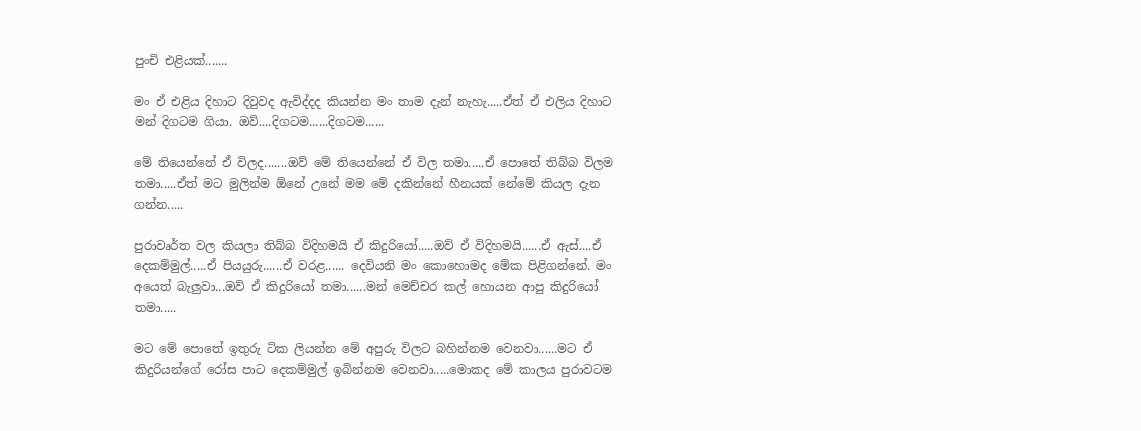පුංචි එළියක්.......

මං ඒ එළිය දිහාට දිවුවද ඇවිද්දද කියන්න මං තාම දැන් නැහැ.....ඒත් ඒ එලිය දිහාට මන් දිගටම ගියා. ඔව්‍....දිගටම......දිගටම......

මේ තියෙන්නේ ඒ විලද.......ඔව්‍ මේ තියෙන්නේ ඒ විල තමා.....ඒ පොතේ තිබ්බ විලම තමා.....ඒත් මට මුලින්ම ඕනේ උනේ මම මේ දකින්නේ හීනයක් නේමේ කියල දැන ගන්න.....

පුරාවෘර්ත වල කියලා තිබ්බ විදිහමයි ඒ කිදුරියෝ.....ඔව්‍ ඒ විදිහමයි......ඒ ඇස්....ඒ දෙකම්මුල්.....ඒ පියයුරු......ඒ වරළ...... දෙවියනි මං කොහොමද මේක පිළිගන්නේ. මං අයෙත් බැලුවා...ඔව්‍ ඒ කිදුරියෝ තමා......මන් මෙච්චර කල් හොයන ආපු කිදුරියෝ තමා.....

මට මේ පොතේ ඉතුරු ටික ලියන්න මේ අපුරු විලට බහින්නම වෙනවා......මට ඒ කිදුරියන්ගේ රෝස පාට දෙකම්මුල් ඉබින්නම වෙනවා.....මොකද මේ කාලය පුරාවටම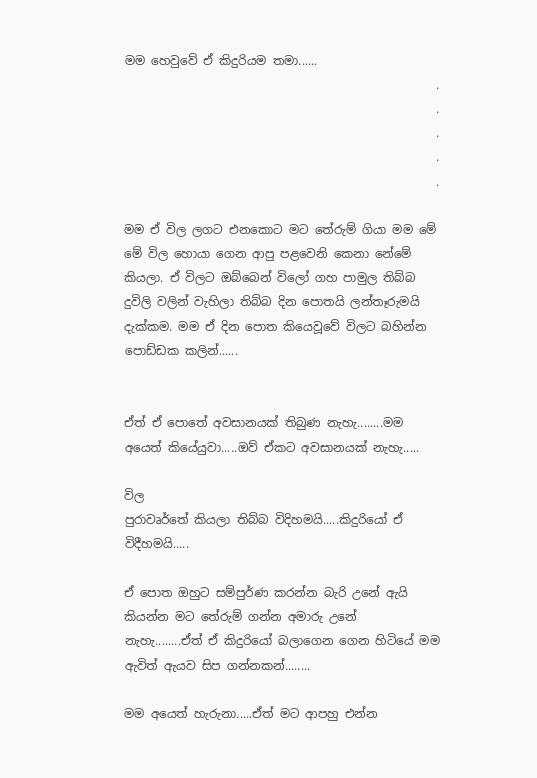මම හෙවුවේ ඒ කිදුරියම තමා......
                                                    .
                                                    .
                                                    .
                                                    .
                                                    .

මම ඒ විල ලගට එනකොට මට තේරුම් ගියා මම මේ මේ විල හොයා ගෙන ආපු පළවෙනි කෙනා නේමේ කියලා. ඒ විලට ඔබ්බෙන් විලෝ ගහ පාමුල තිබ්බ දුවිලි වලින් වැහිලා තිබ්බ දින පොතයි ලන්තෑරුමයි දැක්කම. මම ඒ දින පොත කියෙවූවේ විලට බහින්න පොඩ්ඩක කලින්......


ඒත් ඒ පොතේ අවසානයක් තිබුණ නැහැ........මම අයෙත් කියේයුවා.....ඔව්‍ ඒකට අවසානයක් නැහැ.....

විල
පුරාවෘර්තේ කියලා තිබ්බ විදිහමයි.....කිදුරියෝ ඒ විදීහමයි.....

ඒ පොත ඔහුට සම්පුර්ණ කරන්න බැරි උනේ ඇයි කියන්න මට තේරුම් ගන්න අමාරු උනේ නැහැ........ඒත් ඒ කිදුරියෝ බලාගෙන ගෙන හිටියේ මම ඇවිත් ඇයව සිප ගන්නකන්........

මම අයෙත් හැරුනා.....ඒත් මට ආපහු එන්න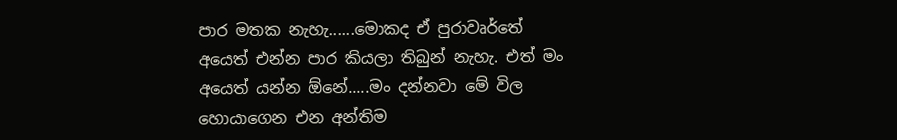පාර මතක නැහැ......මොකද ඒ පුරාවෘර්තේ අයෙත් එන්න පාර කියලා තිබුන් නැහැ. එත් මං අයෙත් යන්න ඕනේ.....මං දන්නවා මේ විල හොයාගෙන එන අන්තිම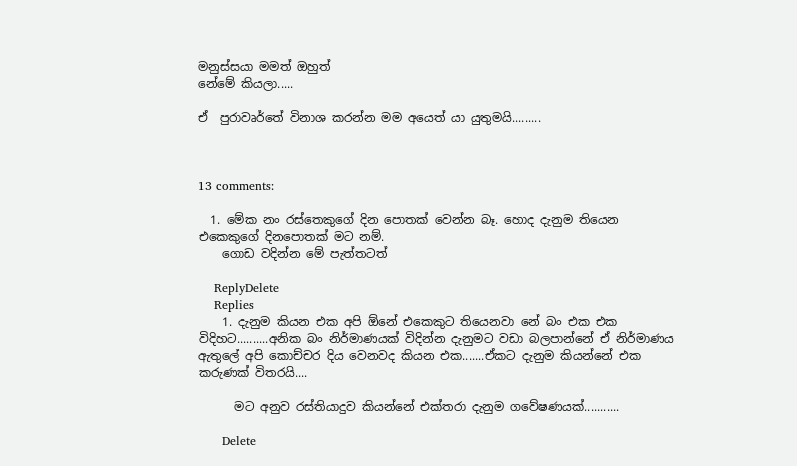මනුස්සයා මමත් ඔහුත්
නේමේ කියලා.....

ඒ  පුරාවෘර්තේ විනාශ කරන්න මම අයෙත් යා යුතුමයි.........



13 comments:

  1. මේක නං රස්තෙකුගේ දින පොතක් වෙන්න බෑ. හොද දැනුම තියෙන එකෙකුගේ දිනපොතක් මට නම්.
    ගොඩ වදින්න මේ පැත්තටත්

    ReplyDelete
    Replies
    1. දැනුම කියන එක අපි ඕනේ එකෙකුට තියෙනවා නේ බං එක එක විදිහට..........අනික බං නිර්මාණයක් විදින්න දැනුමට වඩා බලපාන්නේ ඒ නිර්මාණය ඇතුලේ අපි කොච්චර දිය වෙනවද කියන එක.......ඒකට දැනුම කියන්නේ එක කරුණක් විතරයි....

      මට අනුව රස්තියාදුව කියන්නේ එක්තරා දැනුම ගවේෂණයක්...........

      Delete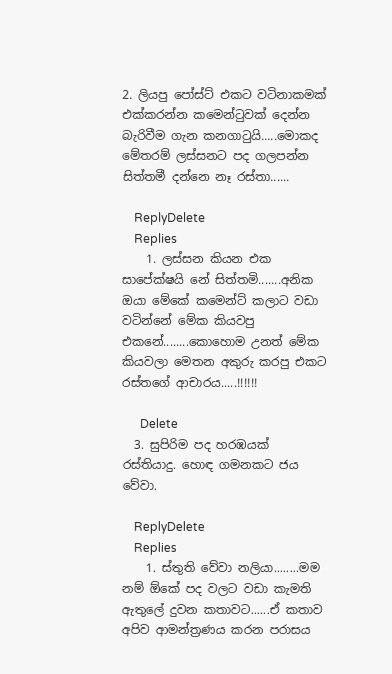2. ලියපු පෝස්ට් එකට වටිනාකමක් එක්කරන්න කමෙන්ටුවක් දෙන්න බැරිවීම ගැන කනගාටුයි.....මොකද මේතරම් ලස්සනට පද ගලපන්න සිත්තමී දන්නෙ නෑ රස්තා......

    ReplyDelete
    Replies
    1. ලස්සන කියන එක සාපේක්ෂයි නේ සිත්තමි.......අනික ඔයා මේකේ කමෙන්ට් කලාට වඩා වටින්නේ මේක කියවපු එකනේ........කොහොම උනත් මේක කියවලා මෙතන අකුරු කරපු එකට රස්තගේ ආචාරය.....!!!!!!

      Delete
  3. සුපිරිම පද හරඹයක් රස්තියාදු. හොඳ ගමනකට ජය වේවා.

    ReplyDelete
    Replies
    1. ස්තුති වේවා නලියා........මම නම් ඕකේ පද වලට වඩා කැමති ඇතුලේ දුවන කතාවට......ඒ කතාව අපිව ආමන්ත්‍රණය කරන පරාසය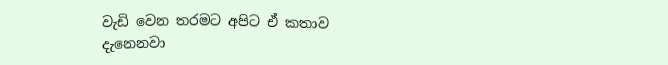වැඩි වෙන තරමට අපිට ඒ කතාව දැනෙනවා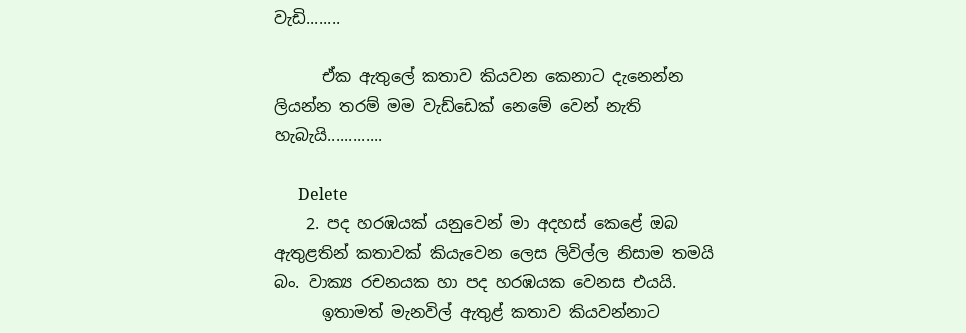වැඩි........

      ඒක ඇතුලේ කතාව කියවන කෙනාට දැනෙන්න ලියන්න තරම් මම වැඩ්ඩෙක් නෙමේ වෙන් නැති හැබැයි.............

      Delete
    2. පද හරඹයක් යනුවෙන් මා අදහස් කෙළේ ඔබ ඇතුළතින් කතාවක් කියැවෙන ලෙස ලිවිල්ල නිසාම තමයි බං. වාක්‍ය රචනයක හා පද හරඹයක වෙනස එයයි.
      ඉතාමත් මැනවිල් ඇතුළ් කතාව කියවන්නාට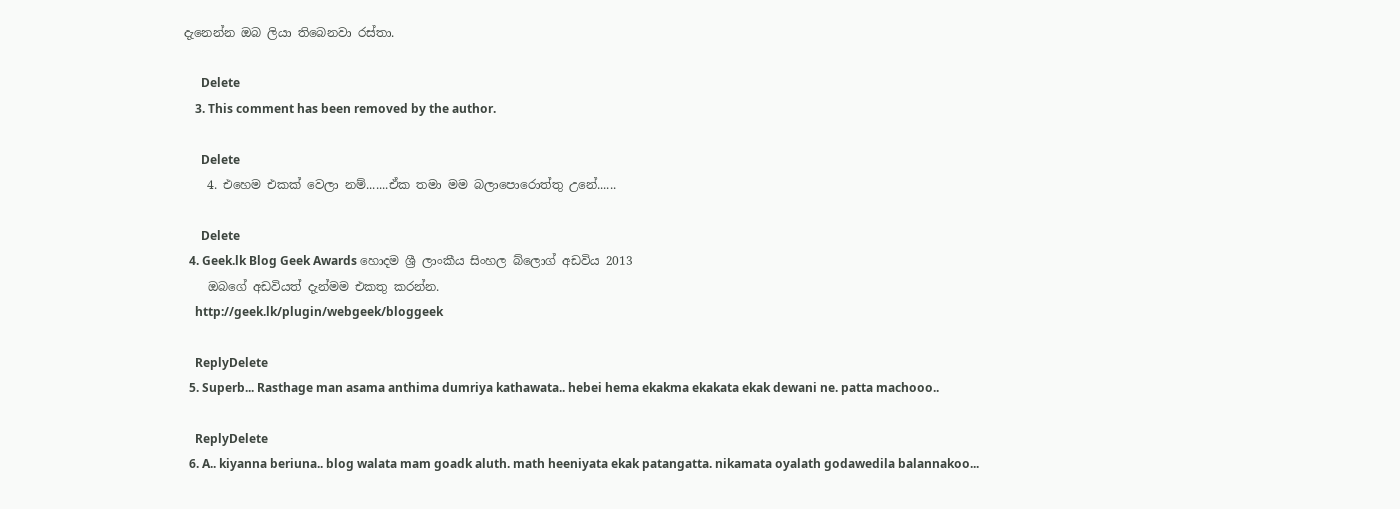දැනෙන්න ඔබ ලියා තිබෙනවා රස්තා.

      Delete
    3. This comment has been removed by the author.

      Delete
    4. එහෙම එකක් වෙලා නම්.......ඒක තමා මම බලාපොරොත්තු උනේ......

      Delete
  4. Geek.lk Blog Geek Awards හොදම ශ්‍රී ලාංකීය සිංහල බ්ලොග් අඩවිය 2013
    ඔබගේ අඩවියත් දැන්මම එකතු කරන්න.
    http://geek.lk/plugin/webgeek/bloggeek

    ReplyDelete
  5. Superb... Rasthage man asama anthima dumriya kathawata.. hebei hema ekakma ekakata ekak dewani ne. patta machooo..

    ReplyDelete
  6. A.. kiyanna beriuna.. blog walata mam goadk aluth. math heeniyata ekak patangatta. nikamata oyalath godawedila balannakoo...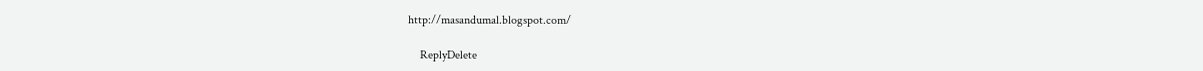http://masandumal.blogspot.com/

    ReplyDelete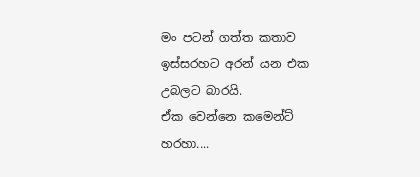මං පටන් ගත්ත කතාව ඉස්සරහට අරන් යන එක උබලට බාරයි.
ඒක වෙන්නෙ කමෙන්ට් හරහා....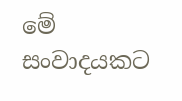මේ සංවාදයකට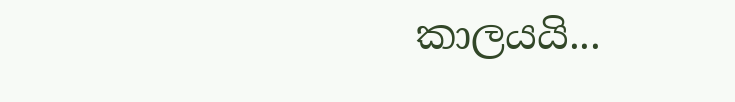කාලයයි...